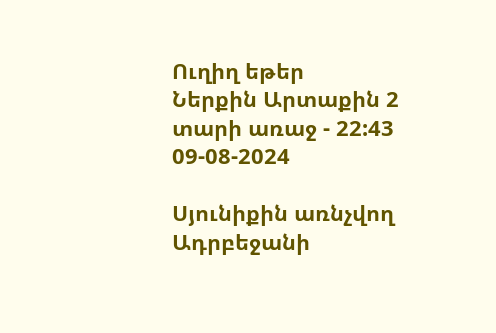Ուղիղ եթեր
Ներքին Արտաքին 2 տարի առաջ - 22:43 09-08-2024

Սյունիքին առնչվող Ադրբեջանի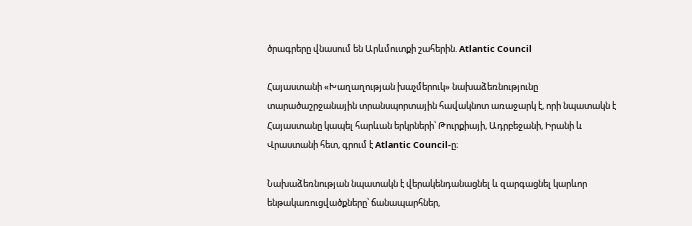ծրագրերը վնասում են Արևմուտքի շահերին. Atlantic Council

Հայաստանի «Խաղաղության խաչմերուկ» նախաձեռնությունը տարածաշրջանային տրանսպորտային հավակնոտ առաջարկ է, որի նպատակն է Հայաստանը կապել հարևան երկրների՝ Թուրքիայի, Ադրբեջանի, Իրանի և Վրաստանի հետ, գրում է Atlantic Council-ը։

Նախաձեռնության նպատակն է վերակենդանացնել և զարգացնել կարևոր ենթակառուցվածքները՝ ճանապարհներ,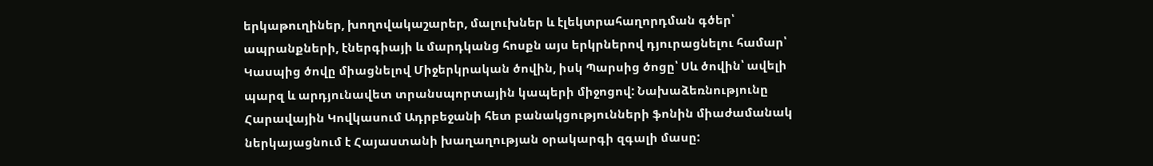երկաթուղիներ, խողովակաշարեր, մալուխներ և էլեկտրահաղորդման գծեր՝ ապրանքների, էներգիայի և մարդկանց հոսքն այս երկրներով դյուրացնելու համար՝ Կասպից ծովը միացնելով Միջերկրական ծովին, իսկ Պարսից ծոցը՝ Սև ծովին՝ ավելի պարզ և արդյունավետ տրանսպորտային կապերի միջոցով: Նախաձեռնությունը Հարավային Կովկասում Ադրբեջանի հետ բանակցությունների ֆոնին միաժամանակ ներկայացնում է Հայաստանի խաղաղության օրակարգի զգալի մասը: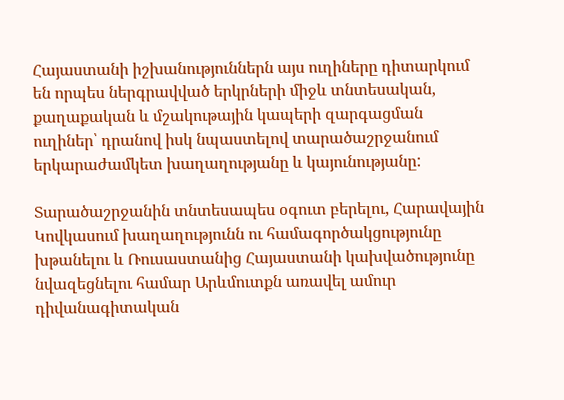Հայաստանի իշխանություններն այս ուղիները դիտարկում են որպես ներգրավված երկրների միջև տնտեսական, քաղաքական և մշակութային կապերի զարգացման ուղիներ՝ դրանով իսկ նպաստելով տարածաշրջանում երկարաժամկետ խաղաղությանը և կայունությանը:

Տարածաշրջանին տնտեսապես օգուտ բերելու, Հարավային Կովկասում խաղաղությունն ու համագործակցությունը խթանելու և Ռուսաստանից Հայաստանի կախվածությունը նվազեցնելու համար Արևմուտքն առավել ամուր դիվանագիտական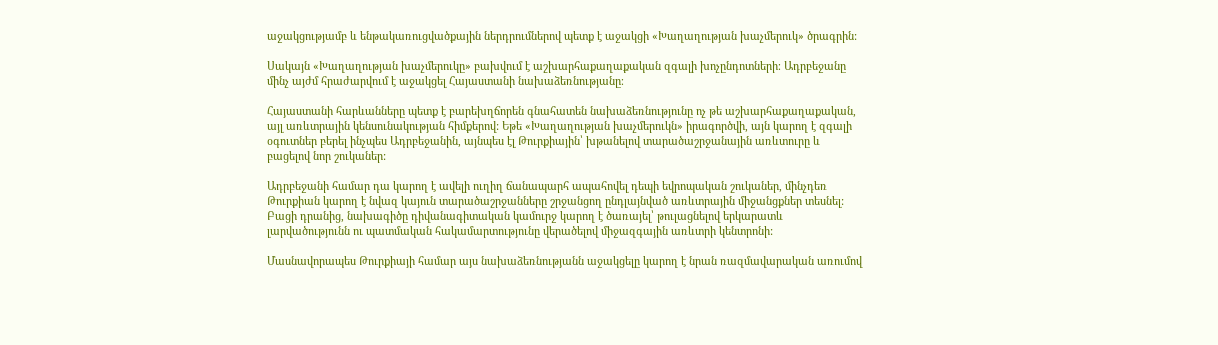աջակցությամբ և ենթակառուցվածքային ներդրումներով պետք է աջակցի «Խաղաղության խաչմերուկ» ծրագրին:

Սակայն «Խաղաղության խաչմերուկը» բախվում է աշխարհաքաղաքական զգալի խոչընդոտների։ Ադրբեջանը մինչ այժմ հրաժարվում է աջակցել Հայաստանի նախաձեռնությանը։

Հայաստանի հարևանները պետք է բարեխղճորեն գնահատեն նախաձեռնությունը ոչ թե աշխարհաքաղաքական, այլ առևտրային կենսունակության հիմքերով: Եթե «Խաղաղության խաչմերուկն» իրագործվի, այն կարող է զգալի օգուտներ բերել ինչպես Ադրբեջանին, այնպես էլ Թուրքիային՝ խթանելով տարածաշրջանային առևտուրը և բացելով նոր շուկաներ:

Ադրբեջանի համար դա կարող է ավելի ուղիղ ճանապարհ ապահովել դեպի եվրոպական շուկաներ, մինչդեռ Թուրքիան կարող է նվազ կայուն տարածաշրջանները շրջանցող ընդլայնված առևտրային միջանցքներ տեսնել: Բացի դրանից, նախագիծը դիվանագիտական կամուրջ կարող է ծառայել՝ թուլացնելով երկարատև լարվածությունն ու պատմական հակամարտությունը վերածելով միջազգային առևտրի կենտրոնի:

Մասնավորապես Թուրքիայի համար այս նախաձեռնությանն աջակցելը կարող է նրան ռազմավարական առումով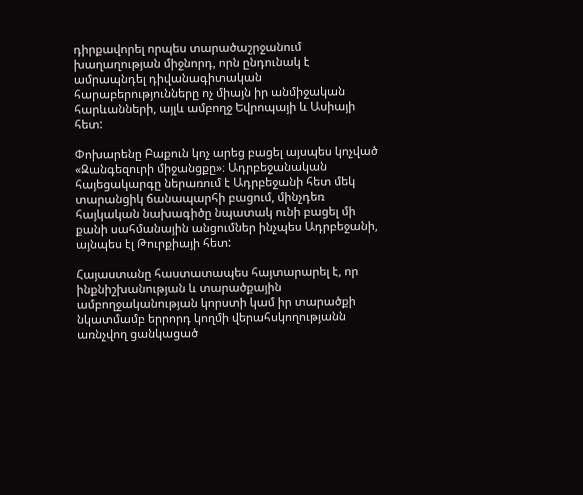դիրքավորել որպես տարածաշրջանում խաղաղության միջնորդ, որն ընդունակ է ամրապնդել դիվանագիտական հարաբերությունները ոչ միայն իր անմիջական հարևանների, այլև ամբողջ Եվրոպայի և Ասիայի հետ:

Փոխարենը Բաքուն կոչ արեց բացել այսպես կոչված «Զանգեզուրի միջանցքը»։ Ադրբեջանական հայեցակարգը ներառում է Ադրբեջանի հետ մեկ տարանցիկ ճանապարհի բացում, մինչդեռ հայկական նախագիծը նպատակ ունի բացել մի քանի սահմանային անցումներ ինչպես Ադրբեջանի, այնպես էլ Թուրքիայի հետ:

Հայաստանը հաստատապես հայտարարել է, որ ինքնիշխանության և տարածքային ամբողջականության կորստի կամ իր տարածքի նկատմամբ երրորդ կողմի վերահսկողությանն առնչվող ցանկացած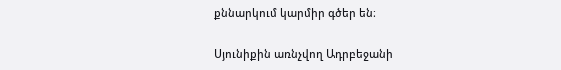քննարկում կարմիր գծեր են։

Սյունիքին առնչվող Ադրբեջանի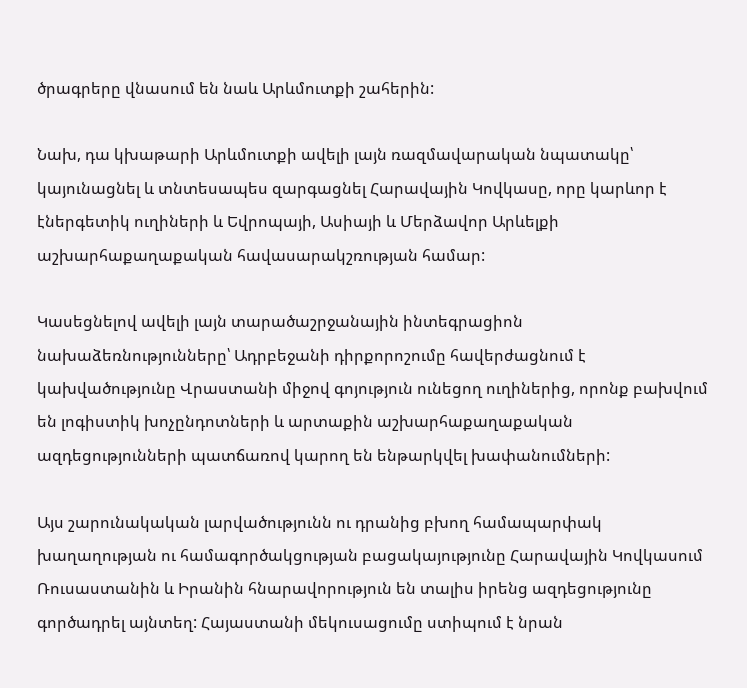ծրագրերը վնասում են նաև Արևմուտքի շահերին:

Նախ, դա կխաթարի Արևմուտքի ավելի լայն ռազմավարական նպատակը՝ կայունացնել և տնտեսապես զարգացնել Հարավային Կովկասը, որը կարևոր է էներգետիկ ուղիների և Եվրոպայի, Ասիայի և Մերձավոր Արևելքի աշխարհաքաղաքական հավասարակշռության համար:

Կասեցնելով ավելի լայն տարածաշրջանային ինտեգրացիոն նախաձեռնությունները՝ Ադրբեջանի դիրքորոշումը հավերժացնում է կախվածությունը Վրաստանի միջով գոյություն ունեցող ուղիներից, որոնք բախվում են լոգիստիկ խոչընդոտների և արտաքին աշխարհաքաղաքական ազդեցությունների պատճառով կարող են ենթարկվել խափանումների:

Այս շարունակական լարվածությունն ու դրանից բխող համապարփակ խաղաղության ու համագործակցության բացակայությունը Հարավային Կովկասում Ռուսաստանին և Իրանին հնարավորություն են տալիս իրենց ազդեցությունը գործադրել այնտեղ: Հայաստանի մեկուսացումը ստիպում է նրան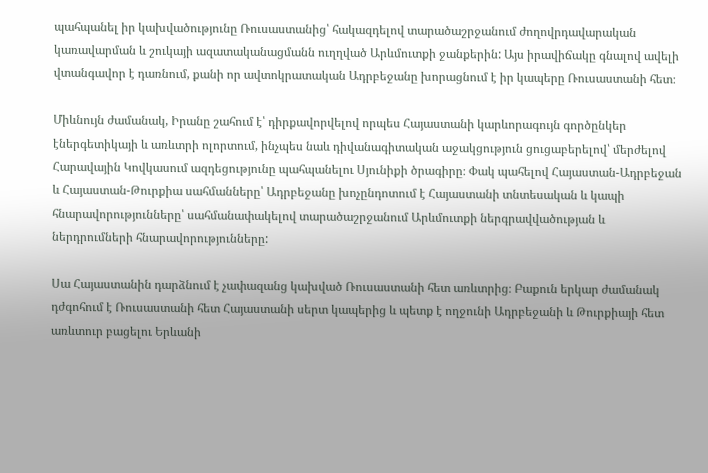պահպանել իր կախվածությունը Ռուսաստանից՝ հակազդելով տարածաշրջանում ժողովրդավարական կառավարման և շուկայի ազատականացմանն ուղղված Արևմուտքի ջանքերին: Այս իրավիճակը գնալով ավելի վտանգավոր է դառնում, քանի որ ավտոկրատական Ադրբեջանը խորացնում է իր կապերը Ռուսաստանի հետ։

Միևնույն ժամանակ, Իրանը շահում է՝ դիրքավորվելով որպես Հայաստանի կարևորագույն գործընկեր էներգետիկայի և առևտրի ոլորտում, ինչպես նաև դիվանագիտական աջակցություն ցուցաբերելով՝ մերժելով Հարավային Կովկասում ազդեցությունը պահպանելու Սյունիքի ծրագիրը։ Փակ պահելով Հայաստան-Ադրբեջան և Հայաստան-Թուրքիա սահմանները՝ Ադրբեջանը խոչընդոտում է Հայաստանի տնտեսական և կապի հնարավորությունները՝ սահմանափակելով տարածաշրջանում Արևմուտքի ներգրավվածության և ներդրումների հնարավորությունները:

Սա Հայաստանին դարձնում է չափազանց կախված Ռուսաստանի հետ առևտրից։ Բաքուն երկար ժամանակ դժգոհում է Ռուսաստանի հետ Հայաստանի սերտ կապերից և պետք է ողջունի Ադրբեջանի և Թուրքիայի հետ առևտուր բացելու Երևանի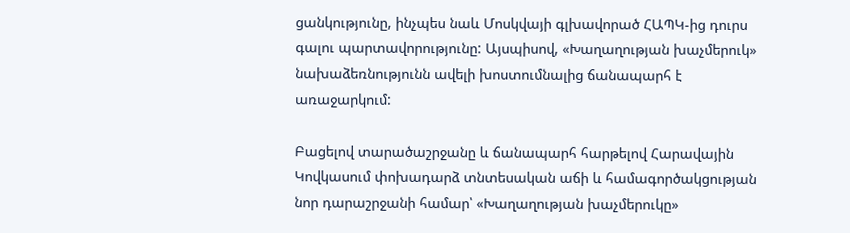ցանկությունը, ինչպես նաև Մոսկվայի գլխավորած ՀԱՊԿ-ից դուրս գալու պարտավորությունը: Այսպիսով, «Խաղաղության խաչմերուկ» նախաձեռնությունն ավելի խոստումնալից ճանապարհ է առաջարկում:

Բացելով տարածաշրջանը և ճանապարհ հարթելով Հարավային Կովկասում փոխադարձ տնտեսական աճի և համագործակցության նոր դարաշրջանի համար՝ «Խաղաղության խաչմերուկը»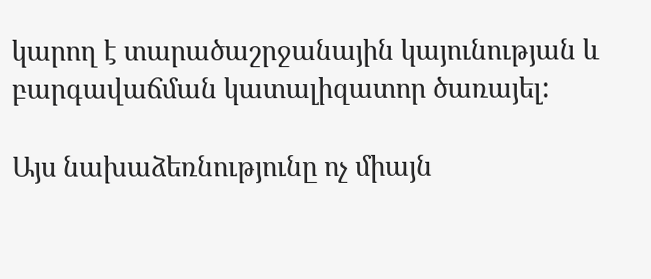կարող է տարածաշրջանային կայունության և բարգավաճման կատալիզատոր ծառայել:

Այս նախաձեռնությունը ոչ միայն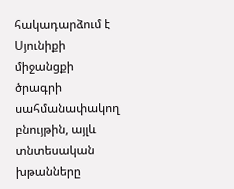հակադարձում է Սյունիքի միջանցքի ծրագրի սահմանափակող բնույթին, այլև տնտեսական խթանները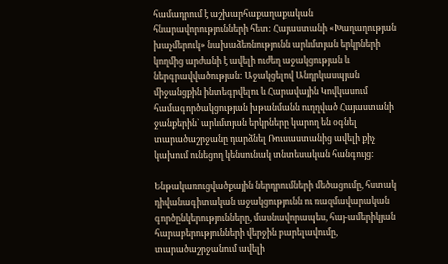համադրում է աշխարհաքաղաքական հնարավորությունների հետ: Հայաստանի «Խաղաղության խաչմերուկ» նախաձեռնությունն արևմտյան երկրների կողմից արժանի է ավելի ուժեղ աջակցության և ներգրավվածության: Աջակցելով Անդրկասպյան միջանցքին ինտեգրվելու և Հարավային Կովկասում համագործակցության խթանմանն ուղղված Հայաստանի ջանքերին` արևմտյան երկրները կարող են օգնել տարածաշրջանը դարձնել Ռուսաստանից ավելի քիչ կախում ունեցող կենսունակ տնտեսական հանգույց:

Ենթակառուցվածքային ներդրումների մեծացումը, հստակ դիվանագիտական աջակցությունն ու ռազմավարական գործընկերությունները, մասնավորապես, հայ-ամերիկյան հարաբերությունների վերջին բարելավումը, տարածաշրջանում ավելի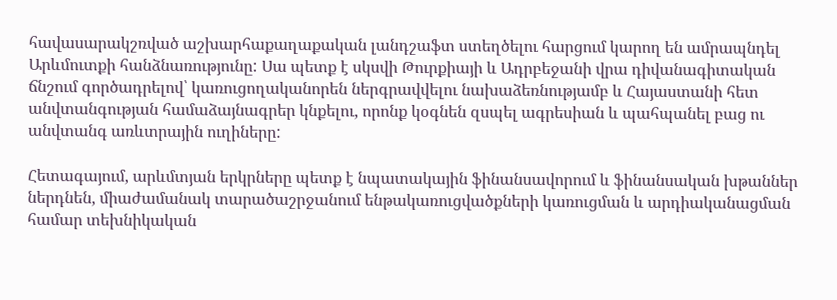հավասարակշռված աշխարհաքաղաքական լանդշաֆտ ստեղծելու հարցում կարող են ամրապնդել Արևմուտքի հանձնառությունը: Սա պետք է սկսվի Թուրքիայի և Ադրբեջանի վրա դիվանագիտական ճնշում գործադրելով՝ կառուցողականորեն ներգրավվելու նախաձեռնությամբ և Հայաստանի հետ անվտանգության համաձայնագրեր կնքելու, որոնք կօգնեն զսպել ագրեսիան և պահպանել բաց ու անվտանգ առևտրային ուղիները:

Հետագայում, արևմտյան երկրները պետք է նպատակային ֆինանսավորում և ֆինանսական խթաններ ներդնեն, միաժամանակ տարածաշրջանում ենթակառուցվածքների կառուցման և արդիականացման համար տեխնիկական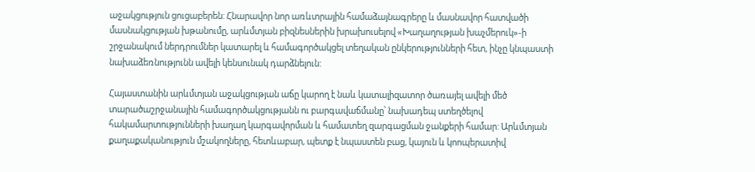աջակցություն ցուցաբերեն: Հնարավոր նոր առևտրային համաձայնագրերը և մասնավոր հատվածի մասնակցության խթանումը, արևմտյան բիզնեսներին խրախուսելով «Խաղաղության խաչմերուկ»-ի շրջանակում ներդրումներ կատարել և համագործակցել տեղական ընկերությունների հետ, ինչը կնպաստի նախաձեռնությունն ավելի կենսունակ դարձնելուն:

Հայաստանին արևմտյան աջակցության աճը կարող է նաև կատալիզատոր ծառայել ավելի մեծ տարածաշրջանային համագործակցությանն ու բարգավաճմանը՝ նախադեպ ստեղծելով հակամարտությունների խաղաղ կարգավորման և համատեղ զարգացման ջանքերի համար: Արևմտյան քաղաքականություն մշակողները, հետևաբար, պետք է նպաստեն բաց, կայուն և կոոպերատիվ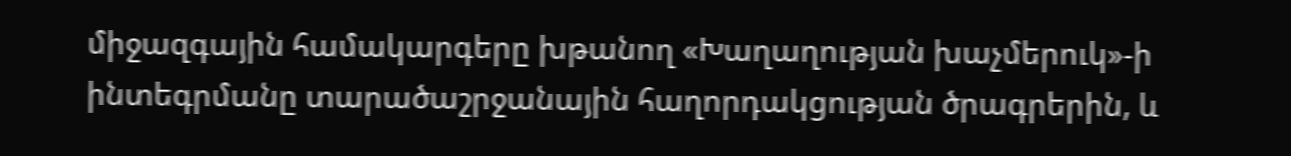միջազգային համակարգերը խթանող «Խաղաղության խաչմերուկ»-ի ինտեգրմանը տարածաշրջանային հաղորդակցության ծրագրերին, և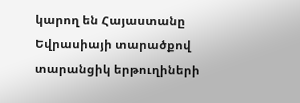կարող են Հայաստանը Եվրասիայի տարածքով տարանցիկ երթուղիների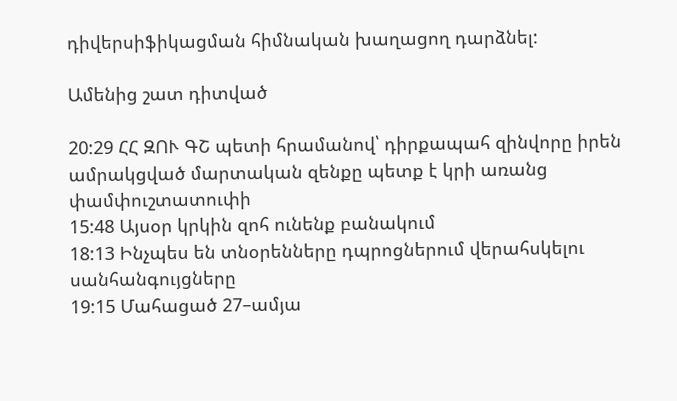դիվերսիֆիկացման հիմնական խաղացող դարձնել:

Ամենից շատ դիտված

20:29 ՀՀ ԶՈՒ ԳՇ պետի հրամանով՝ դիրքապահ զինվորը իրեն ամրակցված մարտական զենքը պետք է կրի առանց փամփուշտատուփի
15:48 Այսօր կրկին զոհ ունենք բանակում
18:13 Ինչպես են տնօրենները դպրոցներում վերահսկելու սանհանգույցները
19:15 Մահացած 27–ամյա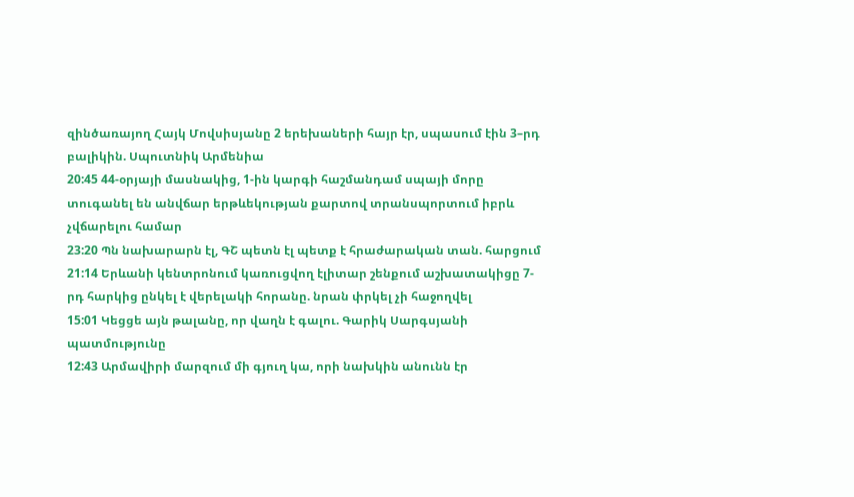զինծառայող Հայկ Մովսիսյանը 2 երեխաների հայր էր, սպասում էին 3–րդ բալիկին. Սպուտնիկ Արմենիա
20:45 44-օրյայի մասնակից, 1-ին կարգի հաշմանդամ սպայի մորը տուգանել են անվճար երթևեկության քարտով տրանսպորտում իբրև չվճարելու համար
23:20 Պն նախարարն էլ, ԳՇ պետն էլ պետք է հրաժարական տան. հարցում
21:14 Երևանի կենտրոնում կառուցվող էլիտար շենքում աշխատակիցը 7-րդ հարկից ընկել է վերելակի հորանը. նրան փրկել չի հաջողվել
15:01 Կեցցե այն թալանը, որ վաղն է գալու. Գարիկ Սարգսյանի պատմությունը
12:43 Արմավիրի մարզում մի գյուղ կա, որի նախկին անունն էր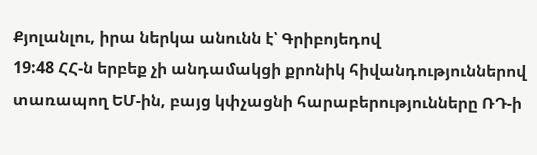Քյոլանլու, իրա ներկա անունն է՝ Գրիբոյեդով
19:48 ՀՀ-ն երբեք չի անդամակցի քրոնիկ հիվանդություններով տառապող ԵՄ-ին, բայց կփչացնի հարաբերությունները ՌԴ-ի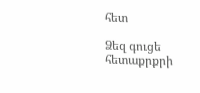հետ

Ձեզ գուցե հետաքրքրի